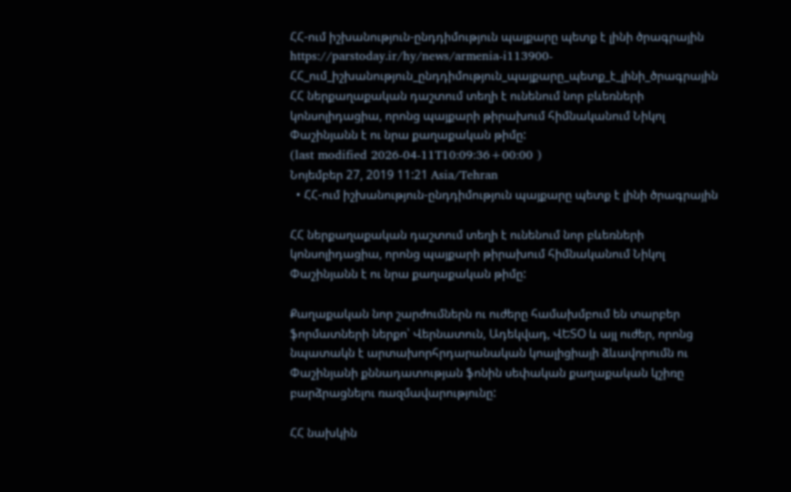ՀՀ-ում իշխանություն-ընդդիմություն պայքարը պետք է լինի ծրագրային
https://parstoday.ir/hy/news/armenia-i113900-ՀՀ_ում_իշխանություն_ընդդիմություն_պայքարը_պետք_է_լինի_ծրագրային
ՀՀ ներքաղաքական դաշտում տեղի է ունենում նոր բևեռների կոնսոլիդացիա, որոնց պայքարի թիրախում հիմնականում Նիկոլ Փաշինյանն է ու նրա քաղաքական թիմը:
(last modified 2026-04-11T10:09:36+00:00 )
Նոյեմբեր 27, 2019 11:21 Asia/Tehran
  • ՀՀ-ում իշխանություն-ընդդիմություն պայքարը պետք է լինի ծրագրային

ՀՀ ներքաղաքական դաշտում տեղի է ունենում նոր բևեռների կոնսոլիդացիա, որոնց պայքարի թիրախում հիմնականում Նիկոլ Փաշինյանն է ու նրա քաղաքական թիմը:

Քաղաքական նոր շարժումներն ու ուժերը համախմբում են տարբեր ֆորմատների ներքո՝ Վերնատուն, Ադեկվադ, ՎԵՏՕ և այլ ուժեր, որոնց նպատակն է արտախորհրդարանական կոալիցիայի ձևավորումն ու Փաշինյանի քննադատության ֆոնին սեփական քաղաքական կշիռը բարձրացնելու ռազմավարությունը:

ՀՀ նախկին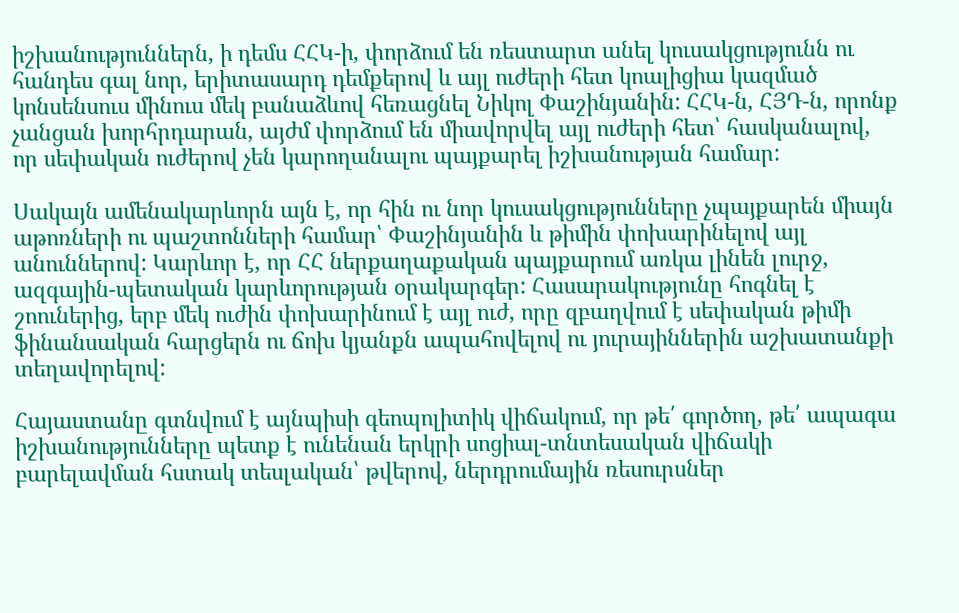իշխանություններն, ի դեմս ՀՀԿ-ի, փորձում են ռեստարտ անել կուսակցությունն ու հանդես գալ նոր, երիտասարդ դեմքերով և այլ ուժերի հետ կոալիցիա կազմած կոնսենսուս մինուս մեկ բանաձևով հեռացնել Նիկոլ Փաշինյանին: ՀՀԿ-ն, ՀՅԴ-ն, որոնք չանցան խորհրդարան, այժմ փորձում են միավորվել այլ ուժերի հետ՝ հասկանալով, որ սեփական ուժերով չեն կարողանալու պայքարել իշխանության համար:

Սակայն ամենակարևորն այն է, որ հին ու նոր կուսակցությունները չպայքարեն միայն աթոռների ու պաշտոնների համար՝ Փաշինյանին և թիմին փոխարինելով այլ անուններով: Կարևոր է, որ ՀՀ ներքաղաքական պայքարում առկա լինեն լուրջ, ազգային-պետական կարևորության օրակարգեր: Հասարակությունը հոգնել է շոուներից, երբ մեկ ուժին փոխարինում է այլ ուժ, որը զբաղվում է սեփական թիմի ֆինանսական հարցերն ու ճոխ կյանքն ապահովելով ու յուրայիններին աշխատանքի տեղավորելով:

Հայաստանը գտնվում է այնպիսի գեոպոլիտիկ վիճակում, որ թե՛ գործող, թե՛ ապագա իշխանությունները պետք է ունենան երկրի սոցիալ-տնտեսական վիճակի բարելավման հստակ տեսլական՝ թվերով, ներդրումային ռեսուրսներ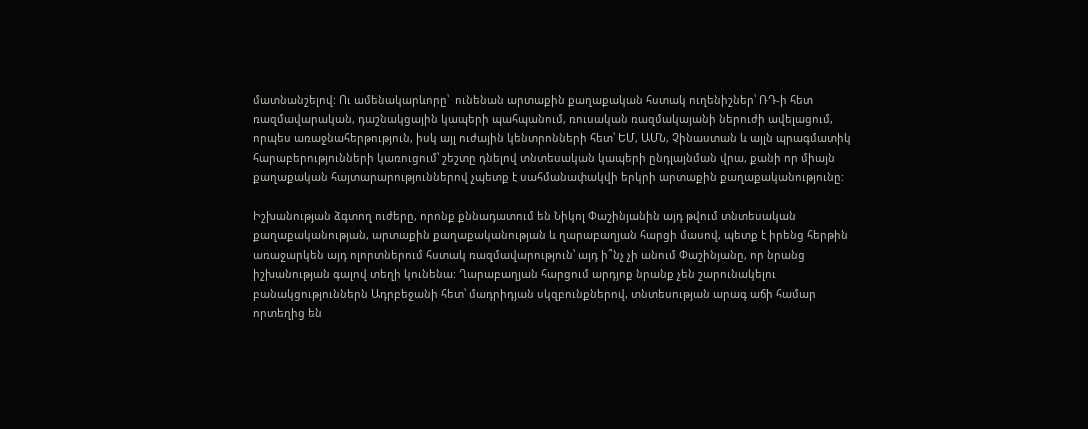մատնանշելով: Ու ամենակարևորը՝  ունենան արտաքին քաղաքական հստակ ուղենիշներ՝ ՌԴ-ի հետ ռազմավարական, դաշնակցային կապերի պահպանում, ռուսական ռազմակայանի ներուժի ավելացում, որպես առաջնահերթություն, իսկ այլ ուժային կենտրոնների հետ՝ ԵՄ, ԱՄՆ, Չինաստան և այլն պրագմատիկ հարաբերությունների կառուցում՝ շեշտը դնելով տնտեսական կապերի ընդլայնման վրա, քանի որ միայն քաղաքական հայտարարություններով չպետք է սահմանափակվի երկրի արտաքին քաղաքականությունը:

Իշխանության ձգտող ուժերը, որոնք քննադատում են Նիկոլ Փաշինյանին այդ թվում տնտեսական քաղաքականության, արտաքին քաղաքականության և ղարաբաղյան հարցի մասով, պետք է իրենց հերթին առաջարկեն այդ ոլորտներում հստակ ռազմավարություն՝ այդ ի՞նչ չի անում Փաշինյանը, որ նրանց իշխանության գալով տեղի կունենա: Ղարաբաղյան հարցում արդյոք նրանք չեն շարունակելու բանակցություններն Ադրբեջանի հետ՝ մադրիդյան սկզբունքներով, տնտեսության արագ աճի համար որտեղից են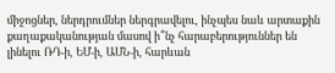միջոցներ, ներդրումներ ներգրավելու, ինչպես նաև արտաքին քաղաքականության մասով ի՞նչ հարաբերություններ են լինելու ՌԴ-ի, ԵՄ-ի, ԱՄՆ-ի, հարևան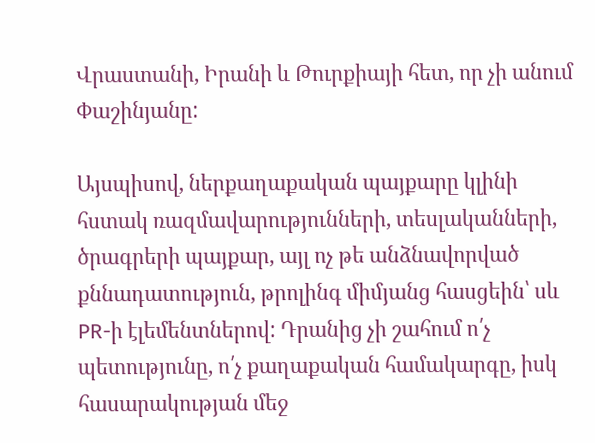Վրաստանի, Իրանի և Թուրքիայի հետ, որ չի անում Փաշինյանը:

Այսպիսով, ներքաղաքական պայքարը կլինի հստակ ռազմավարությունների, տեսլականների, ծրագրերի պայքար, այլ ոչ թե անձնավորված քննադատություն, թրոլինգ միմյանց հասցեին՝ սև PR-ի էլեմենտներով: Դրանից չի շահում ո՛չ պետությունը, ո՛չ քաղաքական համակարգը, իսկ հասարակության մեջ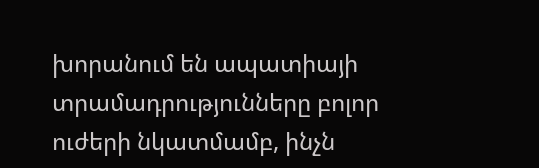խորանում են ապատիայի տրամադրությունները բոլոր ուժերի նկատմամբ, ինչն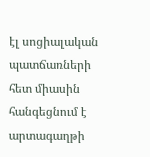էլ սոցիալական պատճառների հետ միասին հանգեցնում է արտագաղթի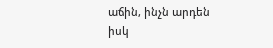աճին, ինչն արդեն իսկ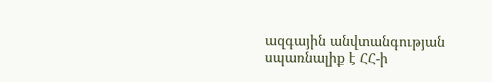ազգային անվտանգության սպառնալիք է ՀՀ-ի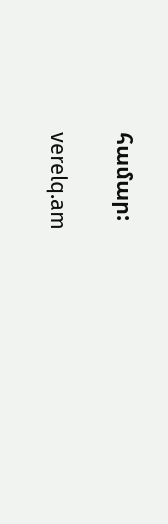համար:

verelq.am